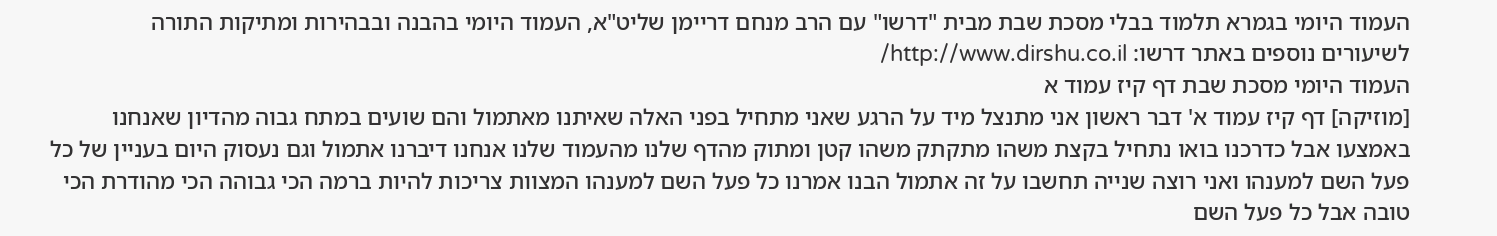העמוד היומי בגמרא תלמוד בבלי מסכת שבת מבית "דרשו" עם הרב מנחם דריימן שליט"א, העמוד היומי בהבנה ובבהירות ומתיקות התורה
לשיעורים נוספים באתר דרשו: http://www.dirshu.co.il/
העמוד היומי מסכת שבת דף קיז עמוד א
[מוזיקה] דף קיז עמוד א' דבר ראשון אני מתנצל מיד על הרגע שאני מתחיל בפני האלה שאיתנו מאתמול והם שועים במתח גבוה מהדיון שאנחנו באמצעו אבל כדרכנו בואו נתחיל בקצת משהו מתקתק משהו קטן ומתוק מהדף שלנו מהעמוד שלנו אנחנו דיברנו אתמול וגם נעסוק היום בעניין של כל פעל השם למענהו ואני רוצה שנייה תחשבו על זה אתמול הבנו אמרנו כל פעל השם למענהו המצוות צריכות להיות ברמה הכי גבוהה הכי מהודרת הכי טובה אבל כל פעל השם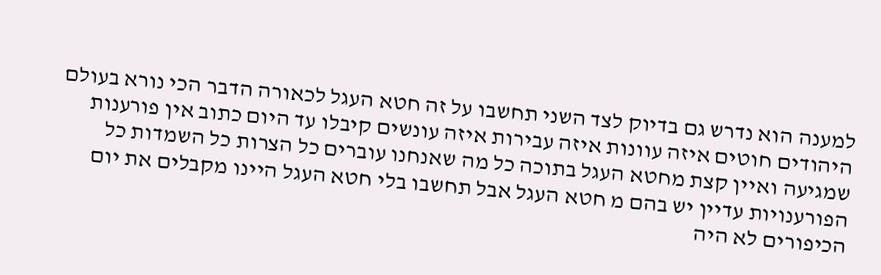למענה הוא נדרש גם בדיוק לצד השני תחשבו על זה חטא העגל לכאורה הדבר הכי נורא בעולם היהודים חוטים איזה עוונות איזה עבירות איזה עונשים קיבלו עד היום כתוב אין פורענות שמגיעה ואיין קצת מחטא העגל בתוכה כל מה שאנחנו עוברים כל הצרות כל השמדות כל הפורענויות עדיין יש בהם מ חטא העגל אבל תחשבו בלי חטא העגל היינו מקבלים את יום הכיפורים לא היה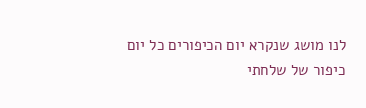לנו מושג שנקרא יום הכיפורים כל יום כיפור של שלחתי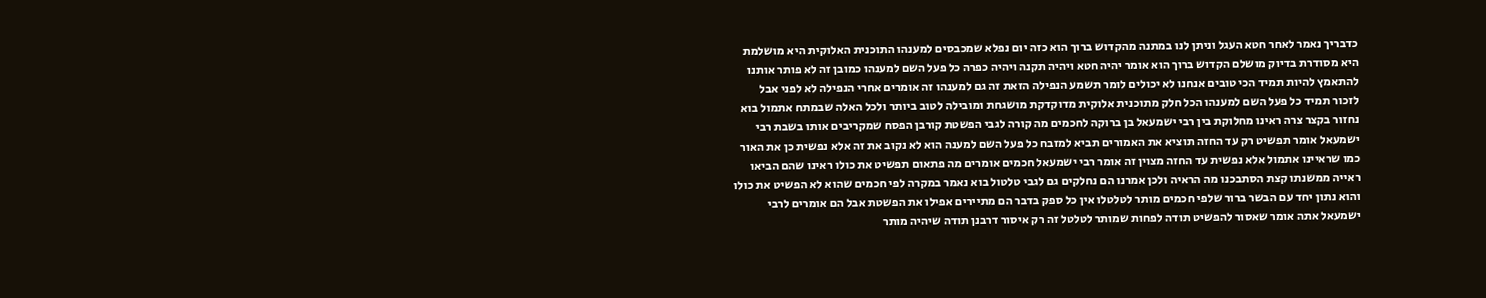כדבריך נאמר לאחר חטא העגל וניתן לנו במתנה מהקדוש ברוך הוא כזה יום נפלא שמכבסים למענהו התוכנית האלוקית היא מושלמת היא מסודרת בדיוק מושלם הקדוש ברוך הוא אומר יהיה חטא ויהיה תקנה ויהיה כפרה כל פעל השם למענהו כמובן זה לא פותר אותנו להתאמץ להיות תמיד הכי טובים אנחנו לא יכולים לומר תשמע הנפילה הזאת זה גם למענהו זה אומרים אחרי הנפילה לא לפני אבל לזכור תמיד כל פעל השם למענהו הכל חלק מתוכנית אלוקית מדוקדקת מושגחת ומובילה לטוב ביותר ולכל האלה שבמתח אתמול בוא נחזור בקצר צרה ראינו מחלוקת בין רבי ישמעאל בן ברוקה לחכמים מה קורה לגבי הפשטת קורבן הפסח שמקריבים אותו בשבת רבי ישמעאל אומר תפשיט רק עד החזה תוציא את האמורים תביא למזבח כל פעל השם למענה הוא לא נקוב את זה אלא נפשית כן את האור כמו שראיינו אתמול אלא נפשית עד החזה מצוין זה אומר רבי ישמעאל חכמים אומרים מה פתאום תפשיט את כולו ראינו שהם הביאו ראייה ממשנתו קצת הסתבכנו מה הראיה ולכן אמרנו הם נחלקים גם לגבי טלטול בוא נאמר במקרה לפי חכמים שהוא לא הפשיט את כולו והוא נתון יחד עם הבשר ברור שלפי חכמים מותר לטלטלו אין כל ספק בדבר הם מתיירים אפילו את הפשטת אבל הם אומרים לרבי ישמעאל אתה אומר שאסור להפשיט תודה לפחות שמותר לטלטל זה רק איסור דרבנן תודה שיהיה מותר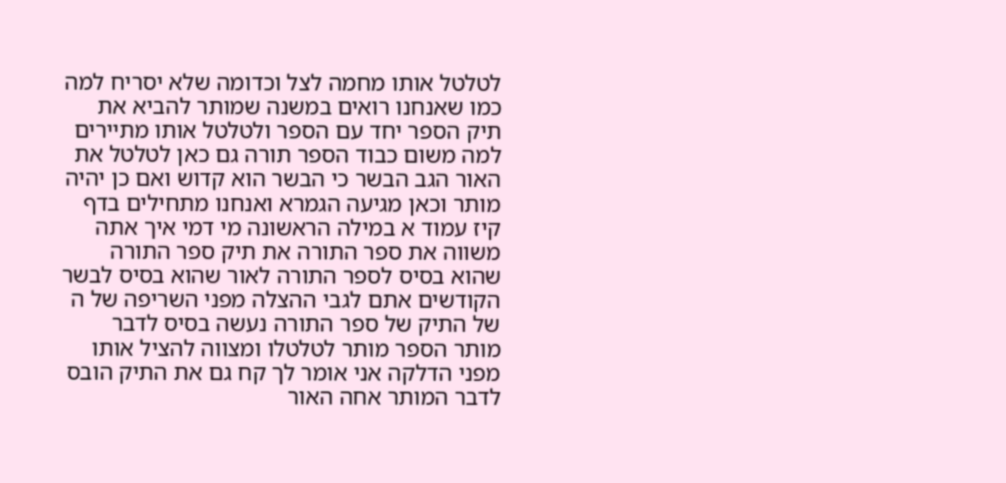לטלטל אותו מחמה לצל וכדומה שלא יסריח למה כמו שאנחנו רואים במשנה שמותר להביא את תיק הספר יחד עם הספר ולטלטל אותו מתיירים למה משום כבוד הספר תורה גם כאן לטלטל את האור הגב הבשר כי הבשר הוא קדוש ואם כן יהיה מותר וכאן מגיעה הגמרא ואנחנו מתחילים בדף קיז עמוד א במילה הראשונה מי דמי איך אתה משווה את ספר התורה את תיק ספר התורה שהוא בסיס לספר התורה לאור שהוא בסיס לבשר הקודשים אתם לגבי ההצלה מפני השריפה של ה של התיק של ספר התורה נעשה בסיס לדבר מותר הספר מותר לטלטלו ומצווה להציל אותו מפני הדלקה אני אומר לך קח גם את התיק הובס לדבר המותר אחה האור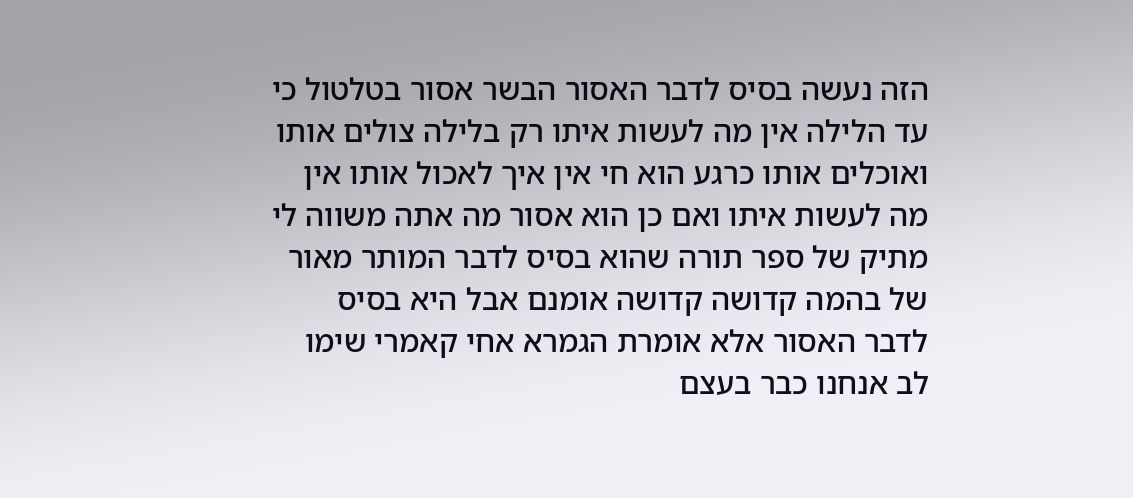הזה נעשה בסיס לדבר האסור הבשר אסור בטלטול כי עד הלילה אין מה לעשות איתו רק בלילה צולים אותו ואוכלים אותו כרגע הוא חי אין איך לאכול אותו אין מה לעשות איתו ואם כן הוא אסור מה אתה משווה לי מתיק של ספר תורה שהוא בסיס לדבר המותר מאור של בהמה קדושה קדושה אומנם אבל היא בסיס לדבר האסור אלא אומרת הגמרא אחי קאמרי שימו לב אנחנו כבר בעצם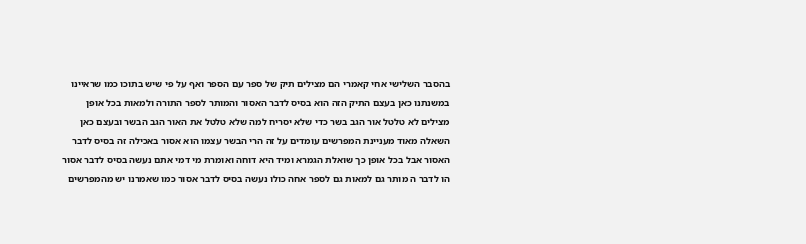בהסבר השלישי אחי קאמרי הם מצילים תיק של ספר עם הספר ואף על פי שיש בתוכו כמו שראיינו במשנתנו כאן בעצם התיק הזה הוא בסיס לדבר האסור והמותר לספר התורה ולמאות בכל אופן מצילים לא טלטל אור הגב בשר כדי שלא יסריח למה שלא טלטל את האור הגב הבשר ובעצם כאן השאלה מאוד מעניינת המפרשים עומדים על זה הרי הבשר עצמו הוא אסור באכילה זה בסיס לדבר האסור אבל בכל אופן כך שואלת הגמרא ומיד היא דוחה ואומרת מי דמי אתם נעשה בסיס לדבר אסור הו לדבר ה מותר גם למאות גם לספר אחה כולו נעשה בסיס לדבר אסור כמו שאמרנו יש מהמפרשים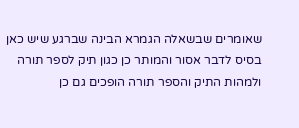שאומרים שבשאלה הגמרא הבינה שברגע שיש כאן בסיס לדבר אסור והמותר כן כגון תיק לספר תורה ולמהות התיק והספר תורה הופכים גם כן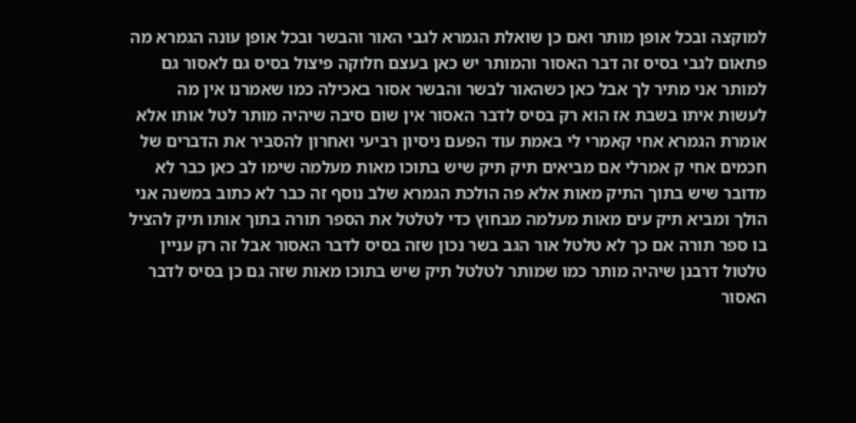למוקצה ובכל אופן מותר ואם כן שואלת הגמרא לגבי האור והבשר ובכל אופן עונה הגמרא מה פתאום לגבי בסיס זה דבר האסור והמותר יש כאן בעצם חלוקה פיצול בסיס גם לאסור גם למותר אני מתיר לך אבל כאן כשהאור לבשר והבשר אסור באכילה כמו שאמרנו אין מה לעשות איתו בשבת אז הוא רק בסיס לדבר האסור אין שום סיבה שיהיה מותר לטל אותו אלא אומרת הגמרא אחי קאמרי לי באמת עוד הפעם ניסיון רביעי ואחרון להסביר את הדברים של חכמים אחי ק אמרלי אם מביאים תיק תיק שיש בתוכו מאות מעלמה שימו לב כאן כבר לא מדובר שיש בתוך התיק מאות אלא פה הולכת הגמרא שלב נוסף זה כבר לא כתוב במשנה אני הולך ומביא תיק עים מאות מעלמה מבחוץ כדי לטלטל את הספר תורה בתוך אותו תיק להציל בו ספר תורה אם כך לא טלטל אור הגב בשר נכון שזה בסיס לדבר האסור אבל זה רק עניין טלטול דרבנן שיהיה מותר כמו שמותר לטלטל תיק שיש בתוכו מאות שזה גם כן בסיס לדבר האסור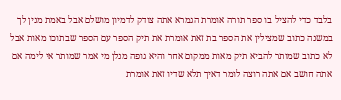בלבד כדי להציל בו ספר תורה אומרת הגמרא אתה צודק לדמיון מושלם אבל באמת מנין לך במשנה כתוב שמצילין את הספר בת זאת אומרת את תיק הספר עם הספר שבתוכו מאות אבל לא כתוב שמותר להביא תיק מאות ממקום אחר והיא גופה מנלן מי אמר שמותר אי לימה אם אתה חושב אם אתה רוצה לומר דאיך תלא שדיו זאת אומרת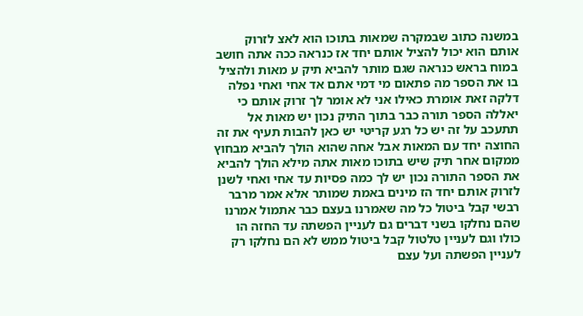במשנה כתוב שבמקרה שמאות בתוכו הוא לאצ לזרוק אותם הוא יכול להציל אותם יחד אז כנראה ככה אתה חושב במוח בראש כנראה שגם מותר להביא תיק ע מאות ולהציל בו את הספר מה פתאום מי דמי אתם אד אחי ואחי נפלה דלקה זאת אומרת כאילו אני לא אומר לך זרוק אותם כי יאללה הספר תורה כבר בתוך התיק נכון יש מאות אל תתעכב על זה יש כל רגע קריטי יש כאן להבות תעיף את זה החוצה יחד עם המאות אבל אחה שהוא הולך להביא מבחוץ ממקום אחר תיק שיש בתוכו מאות אתה מילא הולך להביא את הספר התורה נכון יש לך כמה פסיות עד אחי ואחי לשנן לזרוק אותם יחד הז מינים באמת שמותר אלא אמר מרבר רבשי קבל ביטול כל מה שאמרנו בעצם כבר אתמול אמרנו שהם נחלקו בשני דברים גם לעניין הפשתה עד החזה הו כולו וגם לעניין טלטול קבל ביטול ממש לא הם נחלקו רק לעניין הפשתה ועל עצם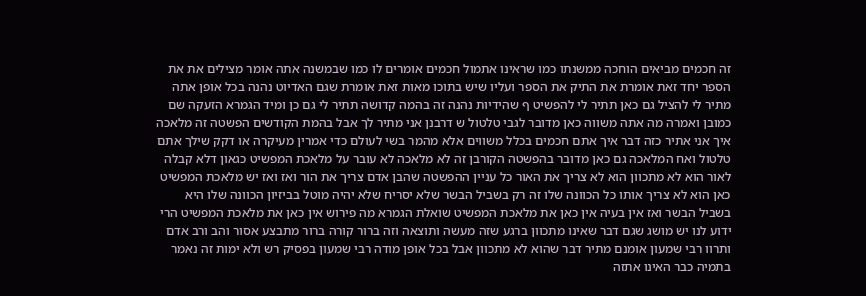זה חכמים מביאים הוחכה ממשנתו כמו שראינו אתמול חכמים אומרים לו כמו שבמשנה אתה אומר מצילים את את הספר יחד זאת אומרת את התיק את הספר ועליו שיש בתוכו מאות זאת אומרת שגם האדיוט נהנה בכל אופן אתה מתיר לי להציל גם כאן תתיר לי להפשיט ף שהידיות נהנה זה בהמה קדושה תתיר לי גם כן ומיד הגמרא הזעקה שם כמובן ואמרה מה אתה משווה כאן מדובר לגבי טלטול ש דרבנן אני מתיר לך אבל בהמת הקודשים הפשטה זה מלאכה איך אני אתיר כזה דבר איך אתם חכמים בכלל משווים אלא מהמר בשי לעולם כדי אמרין מעיקרה או דקק שילך אתם טלטול ואח המלאכה גם כאן מדובר בהפשטה הקורבן זה לא מלאכה לא עובר על מלאכת המפשיט כגאון דלא קבלה לאור הוא לא מתכוון הוא לא צריך את האור כל עניין ההפשטה שהבן אדם צריך את הור ואז ואז יש מלאכת המפשיט כאן הוא לא צריך אותו כל הכוונה שלו זה רק בשביל הבשר שלא יסריח שלא יהיה מוטל בביזיון הכוונה שלו היא בשביל הבשר ואז אין בעיה אין כאן את מלאכת המפשיט שואלת הגמרא מה פירוש אין כאן את מלאכת המפשיט הרי ידוע לנו יש מושג שגם דבר שאינו מתכוון ברגע שזה מעשה ותוצאה וזה ברור קורה ברור מתבצע אסור והב ורב אדם ותרוו רבי שמעון אומנם מתיר דבר שהוא לא מתכוון אבל בכל אופן מודה רבי שמעון בפסיק רש ולא ימות זה נאמר בתמיה כבר האינו אתזה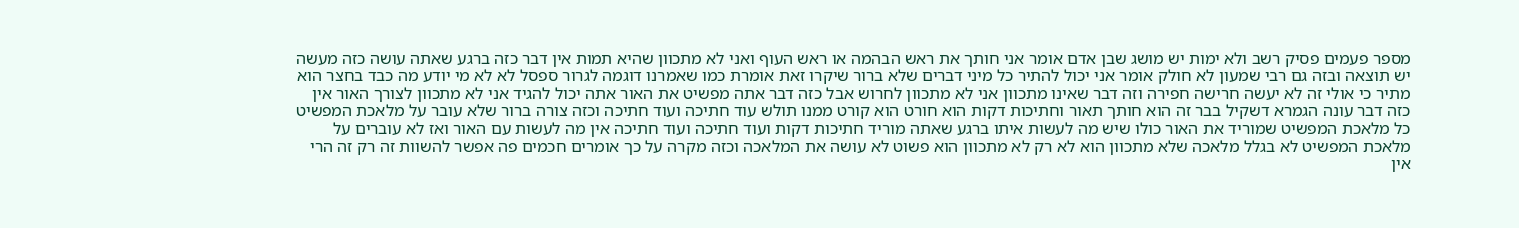מספר פעמים פסיק רשב ולא ימות יש מושג שבן אדם אומר אני חותך את ראש הבהמה או ראש העוף ואני לא מתכוון שהיא תמות אין דבר כזה ברגע שאתה עושה כזה מעשה יש תוצאה ובזה גם רבי שמעון לא חולק אומר אני יכול להתיר כל מיני דברים שלא ברור שיקרו זאת אומרת כמו שאמרנו דוגמה לגרור ספסל לא לא מי יודע מה כבד בחצר הוא מתיר כי אולי זה לא יעשה חרישה חפירה וזה דבר שאינו מתכוון אני לא מתכוון לחרוש אבל כזה דבר אתה מפשיט את האור אתה יכול להגיד אני לא מתכוון לצורך האור אין כזה דבר עונה הגמרא דשקיל בבר זה הוא חותך תאור וחתיכות דקות הוא חורט הוא קורט ממנו תולש עוד חתיכה ועוד חתיכה וכזה צורה ברור שלא עובר על מלאכת המפשיט כל מלאכת המפשיט שמוריד את האור כולו שיש מה לעשות איתו ברגע שאתה מוריד חתיכות דקות ועוד חתיכה ועוד חתיכה אין מה לעשות עם האור ואז לא עוברים על מלאכת המפשיט לא בגלל מלאכה שלא מתכוון הוא לא רק לא מתכוון הוא פשוט לא עושה את המלאכה וכזה מקרה על כך אומרים חכמים פה אפשר להשוות זה רק זה הרי אין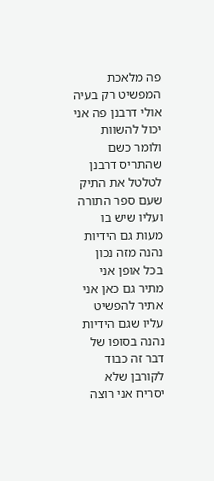פה מלאכת המפשיט רק בעיה אולי דרבנן פה אני יכול להשוות ולומר כשם שהתריס דרבנן לטלטל את התיק שעם ספר התורה ועליו שיש בו מעות גם הידיות נהנה מזה נכון בכל אופן אני מתיר גם כאן אני אתיר להפשיט עליו שגם הידיות נהנה בסופו של דבר זה כבוד לקורבן שלא יסריח אני רוצה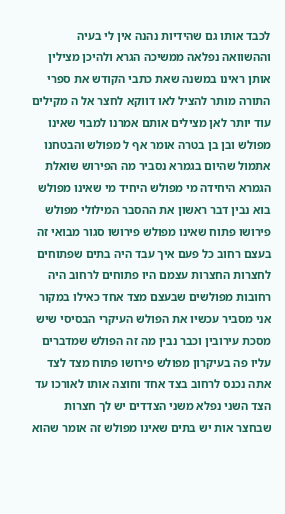לכבד אותו גם שהידיות נהנה אין לי בעיה וההשוואה נפלאה ממשיכה הגרא ולהיכן מצילין אותן ראינו במשנה שאת כתבי הקודש את ספרי התורה מותר להציל לאו דווקא לחצר אל ה מקילים עוד יותר לאן מצילים אותם אמרנו למבוי שאינו מפולש ובן בן בטרה אומר אף ל מפולש והבטחנו אתמול שהיום בגמרא נסביר מה הפירוש שואלת הגמרא היחידה מי מפולש היחיד מי שאינו מפולש בוא נבין דבר ראשון את ההסבר המילולי מפולש פירושו פתוח שאינו מפולש פירושו סגור מבואי זה בעצם רחוב כל פעם איך עבד היה בתים שפתוחים לחצרות החצרות עצמם היו פתוחים לרחוב היה רחובות מפולשים שבעצם מצד אחד כאילו במקור אני מסביר עכשיו את הפולש העיקרי הבסיסי שיש מסכת עירובין וכבר נבין מה זה הפולש שמדברים עליו פה בעיקרון מפולש פירושו פתוח מצד לצד אתה נכנס לרחוב בצד אחד וחוצה אותו לאורכו עד הצד השני נפלא משני הצדדים יש לך חצרות שבחצר אות יש בתים שאינו מפולש זה אומר שהוא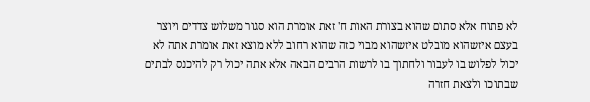לא פתוח אלא סתום שהוא בצורת האות ח' זאת אומרת הוא סגור משלוש צדדים ויוצר בעצם איזשהוא מובלט איזשהוא מבוי כזה שהוא רחוב ללא מוצא זאת אומרת אתה לא יכול לפלוש בו לעבור ולחתוך בו לרשות הרבים הבאה אלא אתה יכול רק להיכנס לבתים שבתוכו ולצאת חזרה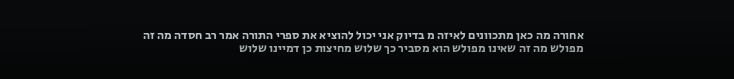אחורה מה כאן מתכוונים לאיזה מ בדיוק אני יכול להוציא את ספרי התורה אמר רב חסדה מה זה מפולש מה זה שאינו מפולש הוא מסביר כך שלוש מחיצות כן דמיינו שלוש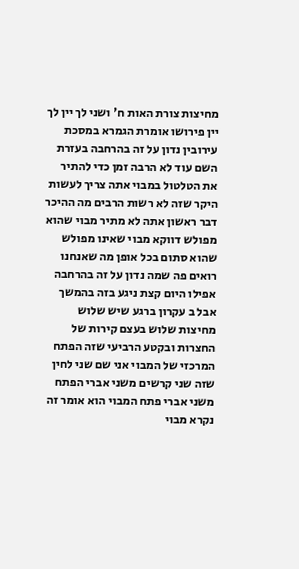מחיצות צורת האות ח' ושני לך יין לך יין פירושו אומרת הגמרא במסכת עירובין נדון על זה בהרחבה בעזרת השם עוד לא הרבה זמן כדי להתיר את הטלטול במבוי אתה צריך לעשות היקר שזה לא רשות הרבים מה ההיכר דבר ראשון אתה לא מתיר מבוי שהוא מפולש דווקא מבוי שאינו מפולש שהוא סתום בכל אופן מה שאנחנו רואים פה שמה נדון על זה בהרחבה אפילו היום קצת ניגע בזה בהמשך אבל ב עקרון ברגע שיש שלוש מחיצות שלוש בעצם קירות של החצרות ובקטע הרביעי שזה הפתח המרכזי של המבוי אני שם שני לחין שזה שני קרשים משני אברי הפתח משני אברי פתח המבוי הוא אומר זה נקרא מבוי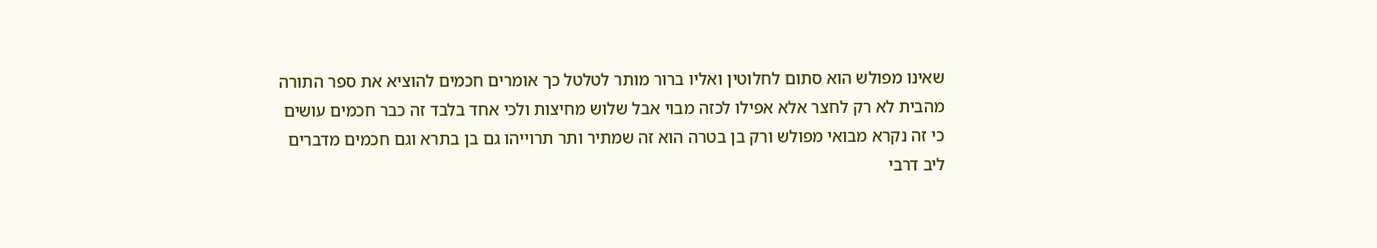שאינו מפולש הוא סתום לחלוטין ואליו ברור מותר לטלטל כך אומרים חכמים להוציא את ספר התורה מהבית לא רק לחצר אלא אפילו לכזה מבוי אבל שלוש מחיצות ולכי אחד בלבד זה כבר חכמים עושים כי זה נקרא מבואי מפולש ורק בן בטרה הוא זה שמתיר ותר תרוייהו גם בן בתרא וגם חכמים מדברים ליב דרבי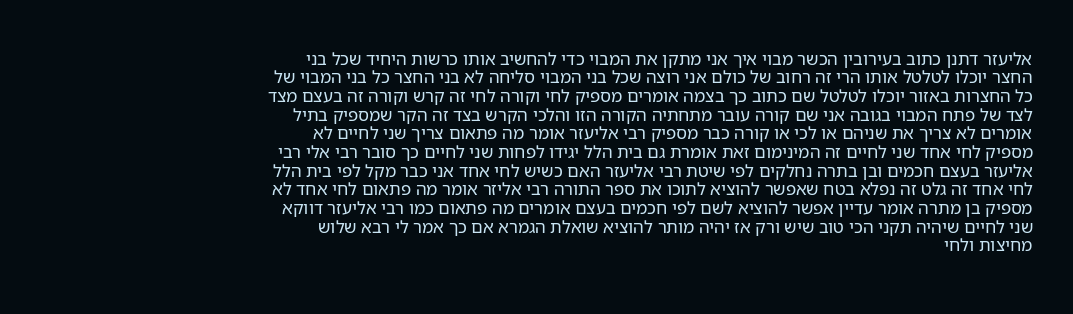אליעזר דתנן כתוב בעירובין הכשר מבוי איך אני מתקן את המבוי כדי להחשיב אותו כרשות היחיד שכל בני החצר יוכלו לטלטל אותו הרי זה רחוב של כולם אני רוצה שכל בני המבוי סליחה לא בני החצר כל בני המבוי של כל החצרות באזור יוכלו לטלטל שם כתוב כך בצמה אומרים מספיק לחי וקורה לחי זה קרש וקורה זה בעצם מצד לצד של פתח המבוי בגובה אני שם קורה עובר מתחתיה הקורה הזו והלכי הקרש בצד זה הקר שמספיק בתיל אומרים לא צריך את שניהם או לכי או קורה כבר מספיק רבי אליעזר אומר מה פתאום צריך שני לחיים לא מספיק לחי אחד שני לחיים זה המינימום זאת אומרת גם בית הלל יגידו לפחות שני לחיים כך סובר רבי אלי רבי אליעזר בעצם חכמים ובן בתרה נחלקים לפי שיטת רבי אליעזר האם כשיש לחי אחד אני כבר מקל לפי בית הלל לחי אחד זה גלט זה נפלא בטח שאפשר להוציא לתוכו את ספר התורה רבי אליזר אומר מה פתאום לחי אחד לא מספיק בן מתרה אומר עדיין אפשר להוציא לשם לפי חכמים בעצם אומרים מה פתאום כמו רבי אליעזר דווקא שני לחיים שיהיה תקני הכי טוב שיש ורק אז יהיה מותר להוציא שואלת הגמרא אם כך אמר לי רבא שלוש מחיצות ולחי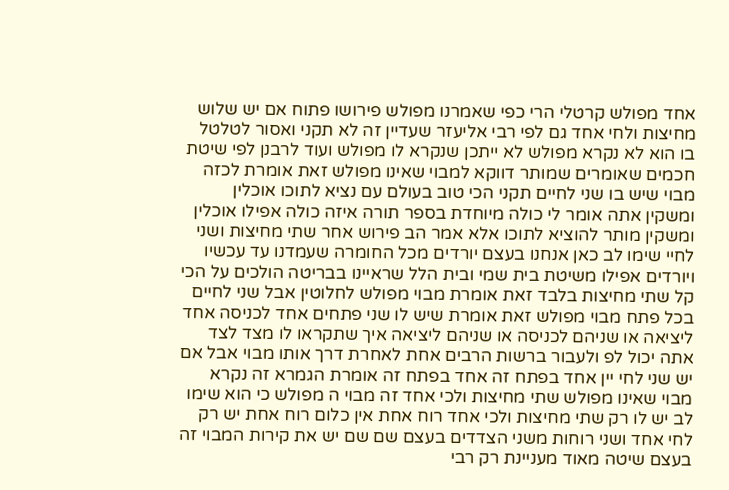אחד מפולש קרטלי הרי כפי שאמרנו מפולש פירושו פתוח אם יש שלוש מחיצות ולחי אחד גם לפי רבי אליעזר שעדיין זה לא תקני ואסור לטלטל בו הוא לא נקרא מפולש לא ייתכן שנקרא לו מפולש ועוד לרבנן לפי שיטת חכמים שאומרים שמותר דווקא למבוי שאינו מפולש זאת אומרת לכזה מבוי שיש בו שני לחיים תקני הכי טוב בעולם עם נציא לתוכו אוכלין ומשקין אתה אומר לי כולה מיוחדת בספר תורה איזה כולה אפילו אוכלין ומשקין מותר להוציא לתוכו אלא אמר הב פירוש אחר שתי מחיצות ושני לחיי שימו לב כאן אנחנו בעצם יורדים מכל החומרה שעמדנו עד עכשיו ויורדים אפילו משיטת בית שמי ובית הלל שראיינו בבריטה הולכים על הכי קל שתי מחיצות בלבד זאת אומרת מבוי מפולש לחלוטין אבל שני לחיים בכל פתח מבוי מפולש זאת אומרת שיש לו שני פתחים אחד לכניסה אחד ליציאה או שניהם לכניסה או שניהם ליציאה איך שתקראו לו מצד לצד אתה יכול לפ ולעבור ברשות הרבים אחת לאחרת דרך אותו מבוי אבל אם יש שני לחי יין אחד בפתח זה אחד בפתח זה אומרת הגמרא זה נקרא מבוי שאינו מפולש שתי מחיצות ולכי אחד זה מבוי ה מפולש כי הוא שימו לב יש לו רק שתי מחיצות ולכי אחד רוח אחת אין כלום רוח אחת יש רק לחי אחד ושני רוחות משני הצדדים בעצם שם שם יש את קירות המבוי זה בעצם שיטה מאוד מעניינת רק רבי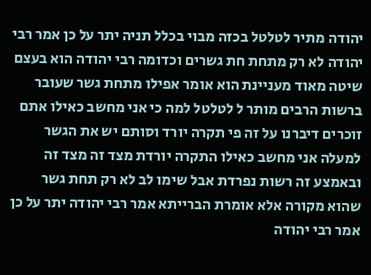יהודה מתיר לטלטל בכזה מבוי בכלל תניה יתר על כן אמר רבי יהודה לא רק מתחת חת גשרים וכדומה רבי יהודה הוא בעצם שיטה מאוד מעניינת הוא אומר אפילו מתחת גשר שעובר ברשות הרבים מותר ל לטלטל למה כי אני מחשב כאילו אתם זוכרים דיברנו על זה פי תקרה יורד וסותם יש את הגשר למעלה אני מחשב כאילו התקרה יורדת מצד זה מצד זה ובאמצע זה רשות נפרדת אבל שימו לב לא רק תחת גשר שהוא מקורה אלא אומרת הברייתא אמר רבי יהודה יתר על כן אמר רבי יהודה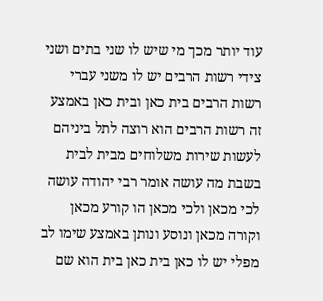עוד יותר מכך מי שיש לו שני בתים ושני צידי רשות הרבים יש לו משני עברי רשות הרבים בית כאן ובית כאן באמצע זה רשות הרבים הוא רוצה לתל ביניהם לעשות שירות משלוחים מבית לבית בשבת מה עושה אומר רבי יהודה עושה לכי מכאן ולכי מכאן הו קורע מכאן וקורה מכאן ונוסע ונותן באמצע שימו לב מפלי יש לו כאן בית כאן בית הוא שם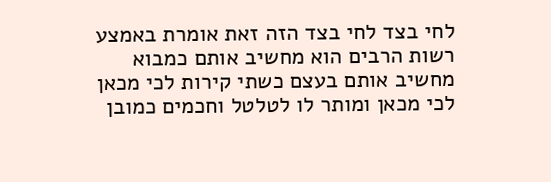לחי בצד לחי בצד הזה זאת אומרת באמצע רשות הרבים הוא מחשיב אותם כמבוא מחשיב אותם בעצם כשתי קירות לכי מכאן לכי מכאן ומותר לו לטלטל וחכמים כמובן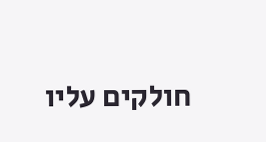חולקים עליו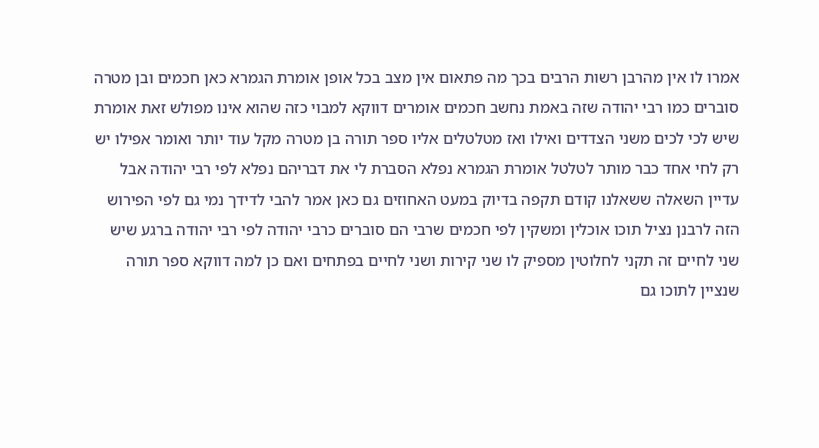אמרו לו אין מהרבן רשות הרבים בכך מה פתאום אין מצב בכל אופן אומרת הגמרא כאן חכמים ובן מטרה סוברים כמו רבי יהודה שזה באמת נחשב חכמים אומרים דווקא למבוי כזה שהוא אינו מפולש זאת אומרת שיש לכי לכים משני הצדדים ואילו ואז מטלטלים אליו ספר תורה בן מטרה מקל עוד יותר ואומר אפילו יש רק לחי אחד כבר מותר לטלטל אומרת הגמרא נפלא הסברת לי את דבריהם נפלא לפי רבי יהודה אבל עדיין השאלה ששאלנו קודם תקפה בדיוק במעט האחוזים גם כאן אמר להבי לדידך נמי גם לפי הפירוש הזה לרבנן נציל תוכו אוכלין ומשקין לפי חכמים שרבי הם סוברים כרבי יהודה לפי רבי יהודה ברגע שיש שני לחיים זה תקני לחלוטין מספיק לו שני קירות ושני לחיים בפתחים ואם כן למה דווקא ספר תורה שנציין לתוכו גם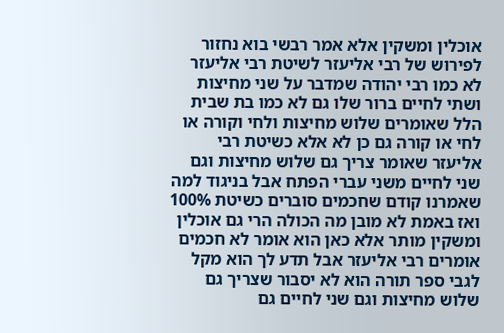אוכלין ומשקין אלא אמר רבשי בוא נחזור לפירוש של רבי אליעזר לשיטת רבי אליעזר לא כמו רבי יהודה שמדבר על שני מחיצות ושתי לחיים ברור שלו גם לא כמו בת שבית הלל שאומרים שלוש מחיצות ולחי וקורה או לחי או קורה גם כן לא אלא כשיטת רבי אליעזר שאומר צריך גם שלוש מחיצות וגם שני לחיים משני עברי הפתח אבל בניגוד למה שאמרנו קודם שחכמים סוברים כשיטת 100% ואז באמת לא מובן מה הכולה הרי גם אוכלין ומשקין מותר אלא כאן הוא אומר לא חכמים אומרים רבי אליעזר אבל תדע לך הוא מקל לגבי ספר תורה הוא לא יסבור שצריך גם שלוש מחיצות וגם שני לחיים גם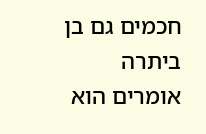חכמים גם בן ביתרה אומרים הוא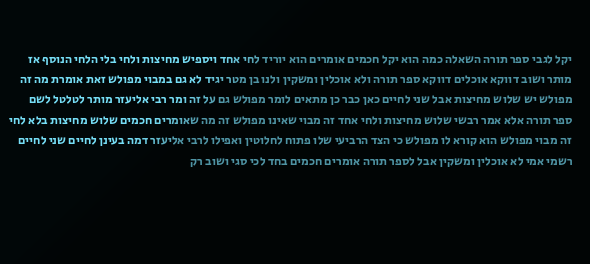יקל לגבי ספר תורה השאלה כמה הוא יקל חכמים אומרים הוא יוריד לחי אחד ויספיש מחיצות ולחי בלי הלחי הנוסף אז מותר ושוב דווקא אוכלים דווקא ספר תורה ולא אוכלין ומשקין ולנו בן מטר יגיד לא גם במבוי מפולש זאת אומרת מה זה מפולש יש שלוש מחיצות אבל שני לחיים כאן כבר כן מתאים לומר מפולש גם על זה ומר רבי אליעזר מותר לטלטל לשם ספר תורה אלא אמר רבשי שלוש מחיצות ולחי אחד זה מבוי שאינו מפולש זה מה שאומרים חכמים שלוש מחיצות בלא לחי זה מבוי מפולש הוא קורא לו מפולש כי הצד הרביעי שלו פתוח לחלוטין ואפילו לרבי אליעזר דמה בעינן לחיים שני לחיים רשמי אמי לא אוכלין ומשקין אבל לספר תורה אומרים חכמים בחד לכי סגי ושוב רק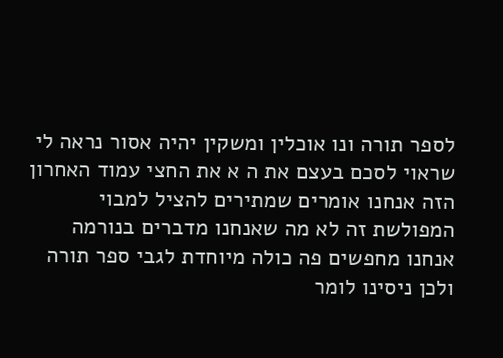לספר תורה ונו אוכלין ומשקין יהיה אסור נראה לי שראוי לסכם בעצם את ה א את החצי עמוד האחרון הזה אנחנו אומרים שמתירים להציל למבוי המפולשת זה לא מה שאנחנו מדברים בנורמה אנחנו מחפשים פה כולה מיוחדת לגבי ספר תורה ולכן ניסינו לומר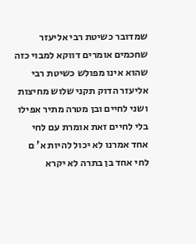שמדובר כשיטת רבי אליעזר שחכמים אומרים דווקא למבוי כזה שהוא אינו מפולש כשיטת רבי אליעזר הדוק תקני שלוש מחיצות ושני לחיים ובן מטרה מתיר אפילו בלי לחיים זאת אומרת עם לחי אחד אמרנו לא יכול להיות א' ם לחי אחד בן בתרה לא יקרא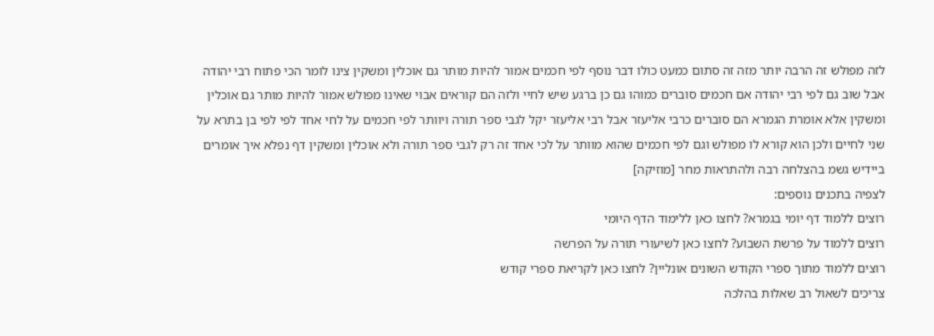לזה מפולש זה הרבה יותר מזה זה סתום כמעט כולו דבר נוסף לפי חכמים אמור להיות מותר גם אוכלין ומשקין צינו לומר הכי פתוח רבי יהודה אבל שוב גם לפי רבי יהודה אם חכמים סוברים כמוהו גם כן ברגע שיש לחיי ולזה הם קוראים אבוי שאינו מפולש אמור להיות מותר גם אוכלין ומשקין אלא אומרת הגמרא הם סוברים כרבי אליעזר אבל רבי אליעזר יקל לגבי ספר תורה ויוותר לפי חכמים על לחי אחד לפי לפי בן בתרא על שני לחיים ולכן הוא קורא לו מפולש וגם לפי חכמים שהוא מוותר על לכי אחד זה רק לגבי ספר תורה ולא אוכלין ומשקין דף נפלא איך אומרים ביידיש גשמ בהצלחה רבה ולהתראות מחר [מוזיקה]
לצפיה בתכנים נוספים:
רוצים ללמוד דף יומי בגמרא? לחצו כאן ללימוד הדף היומי
רוצים ללמוד על פרשת השבוע? לחצו כאן לשיעורי תורה על הפרשה
רוצים ללמוד מתוך ספרי הקודש השונים אונליין? לחצו כאן לקריאת ספרי קודש
צריכים לשאול רב שאלות בהלכה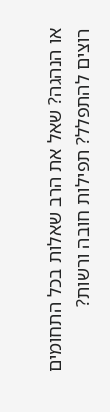או הנהגה? שאל את הרב שאלות בכל התחומים
רוצים להתפלל? תפילות חובה ורשות?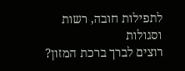לתפילות חובה, רשות וסגולות
רוצים לברך ברכת המזון?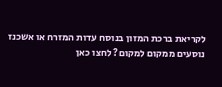לקריאת ברכת המזון בנוסח עדות המזרח או אשכנז
נוסעים ממקום למקום? לחצו כאן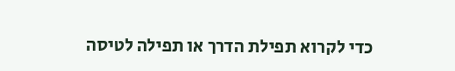כדי לקרוא תפילת הדרך או תפילה לטיסה